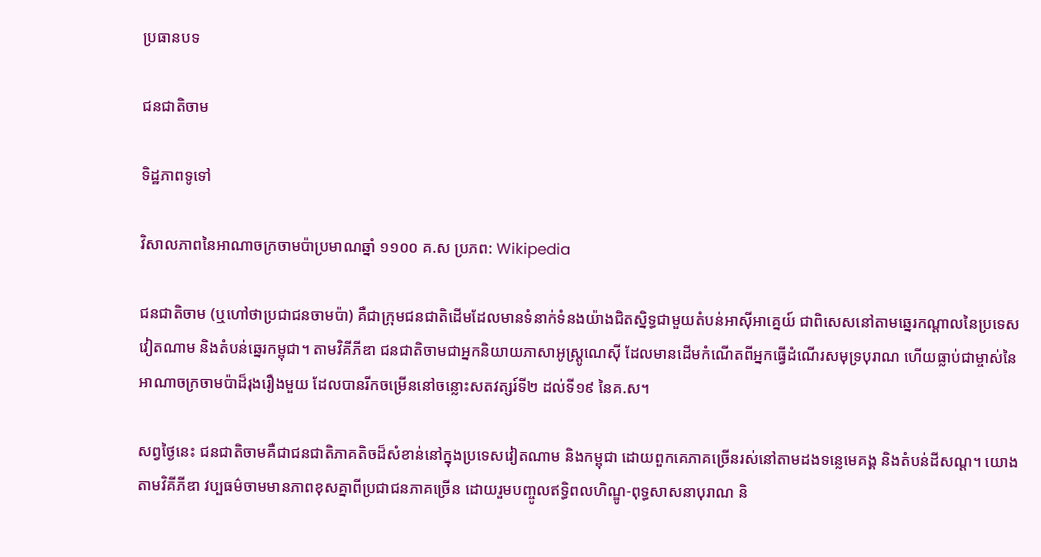ប្រធានបទ

ជនជាតិចាម

ទិដ្ឋភាពទូទៅ

វិសាលភាពនៃអាណាចក្រចាមប៉ាប្រមាណឆ្នាំ ១១០០ គ.ស ប្រភព: Wikipedia

ជនជាតិចាម (ឬហៅថាប្រជាជនចាមប៉ា) គឺជាក្រុមជនជាតិដើមដែលមានទំនាក់ទំនងយ៉ាងជិតស្និទ្ធជាមួយតំបន់អាស៊ីអាគ្នេយ៍ ជាពិសេសនៅតាមឆ្នេរកណ្តាលនៃប្រទេសវៀតណាម និងតំបន់ឆ្នេរកម្ពុជា។ តាមវិគីភីឌា ជនជាតិចាមជាអ្នកនិយាយភាសាអូស្ត្រូណេស៊ី ដែលមានដើមកំណើតពីអ្នកធ្វើដំណើរសមុទ្របុរាណ ហើយធ្លាប់ជាម្ចាស់នៃអាណាចក្រចាមប៉ាដ៏រុងរឿងមួយ ដែលបានរីកចម្រើននៅចន្លោះសតវត្សរ៍ទី២ ដល់ទី១៩ នៃគ.ស។

សព្វថ្ងៃនេះ ជនជាតិចាមគឺជាជនជាតិភាគតិចដ៏សំខាន់នៅក្នុងប្រទេសវៀតណាម និងកម្ពុជា ដោយពួកគេភាគច្រើនរស់នៅតាមដងទន្លេមេគង្គ និងតំបន់ដីសណ្ត។ យោងតាមវិគីភីឌា វប្បធម៌ចាមមានភាពខុសគ្នាពីប្រជាជនភាគច្រើន ដោយរួមបញ្ចូលឥទ្ធិពលហិណ្ឌូ-ពុទ្ធសាសនាបុរាណ និ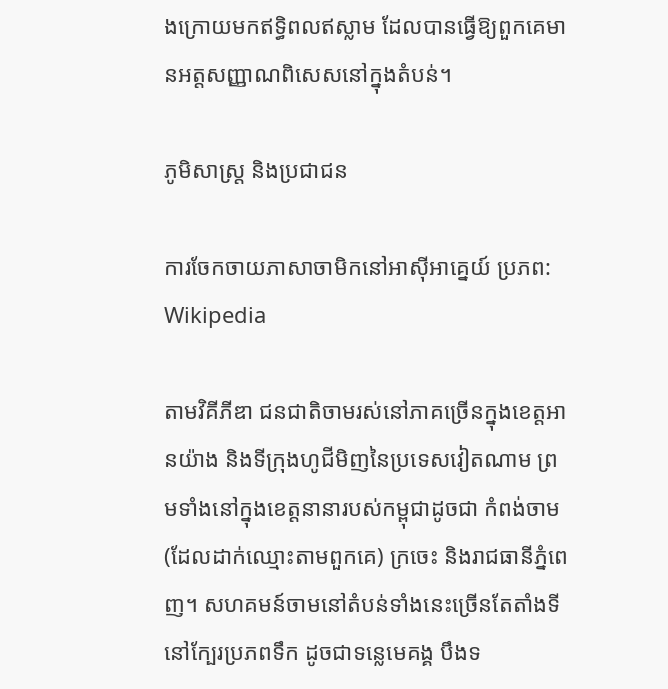ងក្រោយមកឥទ្ធិពលឥស្លាម ដែលបានធ្វើឱ្យពួកគេមានអត្តសញ្ញាណពិសេសនៅក្នុងតំបន់។

ភូមិសាស្ត្រ និងប្រជាជន

ការចែកចាយភាសាចាមិកនៅអាស៊ីអាគ្នេយ៍ ប្រភព: Wikipedia

តាមវិគីភីឌា ជនជាតិចាមរស់នៅភាគច្រើនក្នុងខេត្តអានយ៉ាង និងទីក្រុងហូជីមិញនៃប្រទេសវៀតណាម ព្រមទាំងនៅក្នុងខេត្តនានារបស់កម្ពុជាដូចជា កំពង់ចាម (ដែលដាក់ឈ្មោះតាមពួកគេ) ក្រចេះ និងរាជធានីភ្នំពេញ។ សហគមន៍ចាមនៅតំបន់ទាំងនេះច្រើនតែតាំងទីនៅក្បែរប្រភពទឹក ដូចជាទន្លេមេគង្គ បឹងទ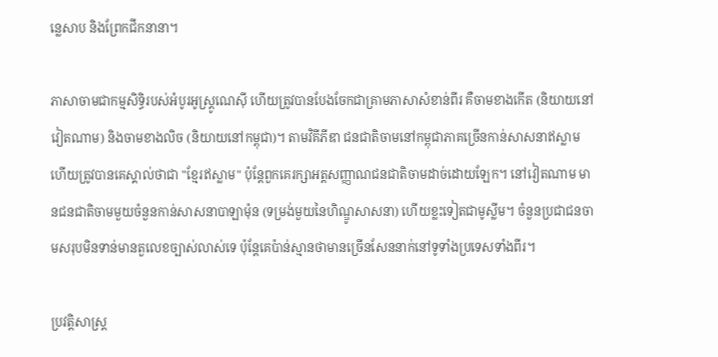ន្លេសាប និងព្រែកជីកនានា។

ភាសាចាមជាកម្មសិទ្ធិរបស់អំបូរអូស្ត្រូណេស៊ី ហើយត្រូវបានបែងចែកជាគ្រាមភាសាសំខាន់ពីរ គឺចាមខាងកើត (និយាយនៅវៀតណាម) និងចាមខាងលិច (និយាយនៅកម្ពុជា)។ តាមវិគីភីឌា ជនជាតិចាមនៅកម្ពុជាភាគច្រើនកាន់សាសនាឥស្លាម ហើយត្រូវបានគេស្គាល់ថាជា "ខ្មែរឥស្លាម" ប៉ុន្តែពួកគេរក្សាអត្តសញ្ញាណជនជាតិចាមដាច់ដោយឡែក។ នៅវៀតណាម មានជនជាតិចាមមួយចំនួនកាន់សាសនាបាឡាម៉ុន (ទម្រង់មួយនៃហិណ្ឌូសាសនា) ហើយខ្លះទៀតជាមូស្លីម។ ចំនួនប្រជាជនចាមសរុបមិនទាន់មានតួលេខច្បាស់លាស់ទេ ប៉ុន្តែគេប៉ាន់ស្មានថាមានច្រើនសែននាក់នៅទូទាំងប្រទេសទាំងពីរ។

ប្រវត្តិសាស្ត្រ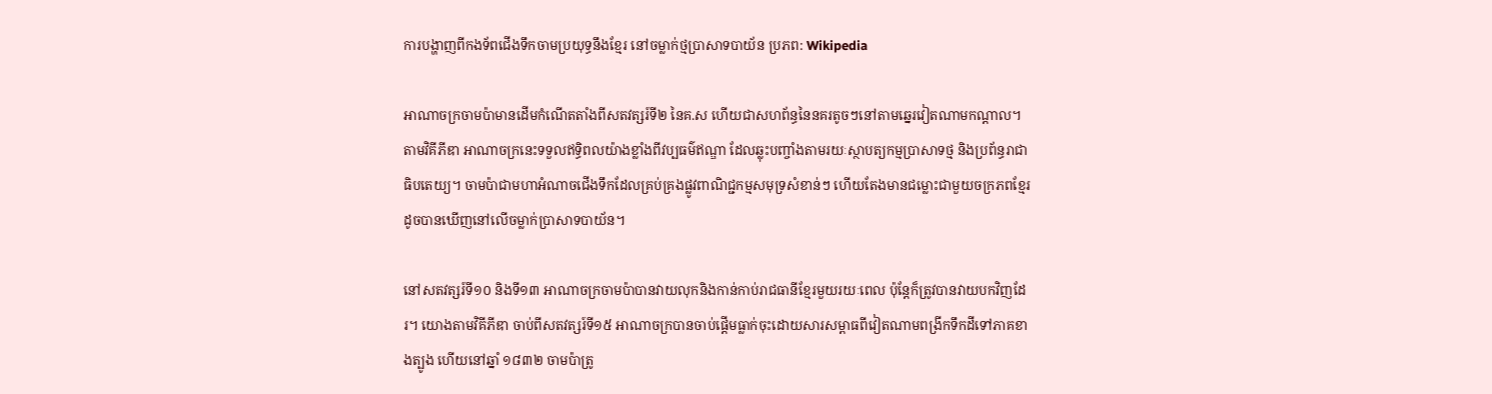ការបង្ហាញពីកងទ័ពជើងទឹកចាមប្រយុទ្ធនឹងខ្មែរ នៅចម្លាក់ថ្មប្រាសាទបាយ័ន ប្រភព: Wikipedia

អាណាចក្រចាមប៉ាមានដើមកំណើតតាំងពីសតវត្សរ៍ទី២ នៃគ.ស ហើយជាសហព័ន្ធនៃនគរតូចៗនៅតាមឆ្នេរវៀតណាមកណ្តាល។ តាមវិគីភីឌា អាណាចក្រនេះទទួលឥទ្ធិពលយ៉ាងខ្លាំងពីវប្បធម៌ឥណ្ឌា ដែលឆ្លុះបញ្ចាំងតាមរយៈស្ថាបត្យកម្មប្រាសាទថ្ម និងប្រព័ន្ធរាជាធិបតេយ្យ។ ចាមប៉ាជាមហាអំណាចជើងទឹកដែលគ្រប់គ្រងផ្លូវពាណិជ្ជកម្មសមុទ្រសំខាន់ៗ ហើយតែងមានជម្លោះជាមួយចក្រភពខ្មែរ ដូចបានឃើញនៅលើចម្លាក់ប្រាសាទបាយ័ន។

នៅសតវត្សរ៍ទី១០ និងទី១៣ អាណាចក្រចាមប៉ាបានវាយលុកនិងកាន់កាប់រាជធានីខ្មែរមួយរយៈពេល ប៉ុន្តែក៏ត្រូវបានវាយបកវិញដែរ។ យោងតាមវិគីភីឌា ចាប់ពីសតវត្សរ៍ទី១៥ អាណាចក្របានចាប់ផ្តើមធ្លាក់ចុះដោយសារសម្ពាធពីវៀតណាមពង្រីកទឹកដីទៅភាគខាងត្បូង ហើយនៅឆ្នាំ ១៨៣២ ចាមប៉ាត្រូ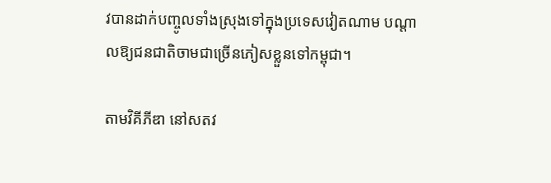វបានដាក់បញ្ចូលទាំងស្រុងទៅក្នុងប្រទេសវៀតណាម បណ្តាលឱ្យជនជាតិចាមជាច្រើនភៀសខ្លួនទៅកម្ពុជា។

តាមវិគីភីឌា នៅសតវ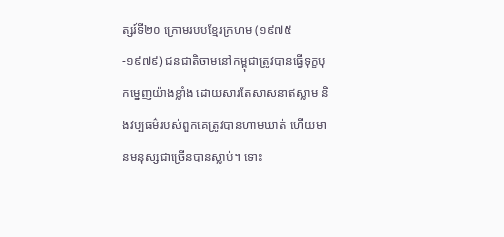ត្សរ៍ទី២០ ក្រោមរបបខ្មែរក្រហម (១៩៧៥-១៩៧៩) ជនជាតិចាមនៅកម្ពុជាត្រូវបានធ្វើទុក្ខបុកម្នេញយ៉ាងខ្លាំង ដោយសារតែសាសនាឥស្លាម និងវប្បធម៌របស់ពួកគេត្រូវបានហាមឃាត់ ហើយមានមនុស្សជាច្រើនបានស្លាប់។ ទោះ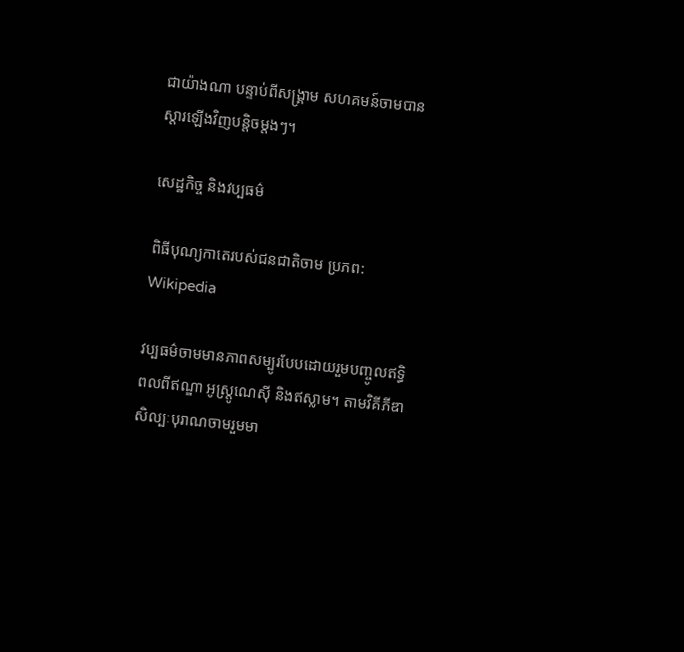ជាយ៉ាងណា បន្ទាប់ពីសង្គ្រាម សហគមន៍ចាមបានស្តារឡើងវិញបន្តិចម្តងៗ។

សេដ្ឋកិច្ច និងវប្បធម៌

ពិធីបុណ្យកាតេរបស់ជនជាតិចាម ប្រភព: Wikipedia

វប្បធម៌ចាមមានភាពសម្បូរបែបដោយរួមបញ្ចូលឥទ្ធិពលពីឥណ្ឌា អូស្ត្រូណេស៊ី និងឥស្លាម។ តាមវិគីភីឌា សិល្បៈបុរាណចាមរួមមា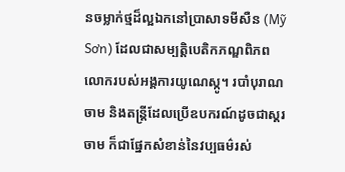នចម្លាក់ថ្មដ៏ល្អឯកនៅប្រាសាទមីសឺន (Mỹ Sơn) ដែលជាសម្បត្តិបេតិកភណ្ឌពិភពលោករបស់អង្គការយូណេស្កូ។ របាំបុរាណចាម និងតន្ត្រីដែលប្រើឧបករណ៍ដូចជាស្គរចាម ក៏ជាផ្នែកសំខាន់នៃវប្បធម៌រស់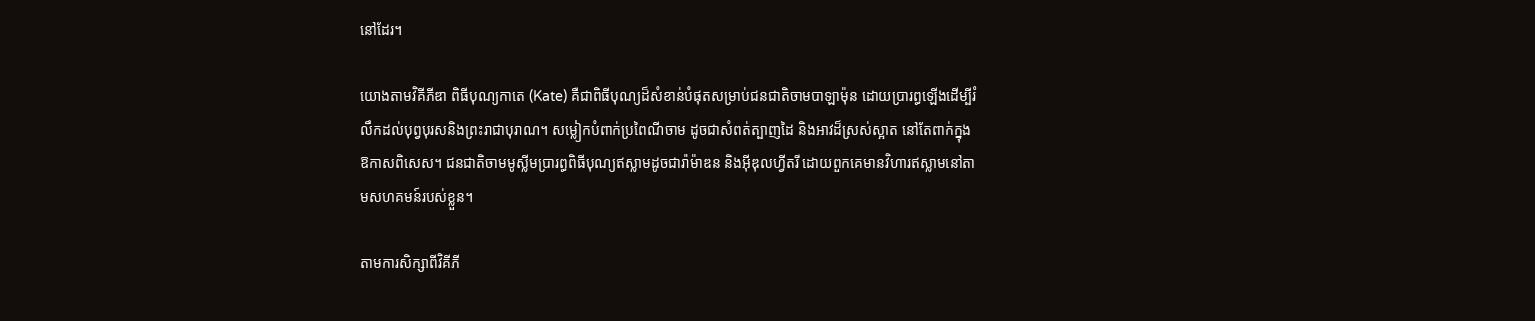នៅដែរ។

យោងតាមវិគីភីឌា ពិធីបុណ្យកាតេ (Kate) គឺជាពិធីបុណ្យដ៏សំខាន់បំផុតសម្រាប់ជនជាតិចាមបាឡាម៉ុន ដោយប្រារព្ធឡើងដើម្បីរំលឹកដល់បុព្វបុរសនិងព្រះរាជាបុរាណ។ សម្លៀកបំពាក់ប្រពៃណីចាម ដូចជាសំពត់ត្បាញដៃ និងអាវដ៏ស្រស់ស្អាត នៅតែពាក់ក្នុងឱកាសពិសេស។ ជនជាតិចាមមូស្លីមប្រារព្ធពិធីបុណ្យឥស្លាមដូចជារ៉ាម៉ាឌន និងអ៊ីឌុលហ្វីតរី ដោយពួកគេមានវិហារឥស្លាមនៅតាមសហគមន៍របស់ខ្លួន។

តាមការសិក្សាពីវិគីភី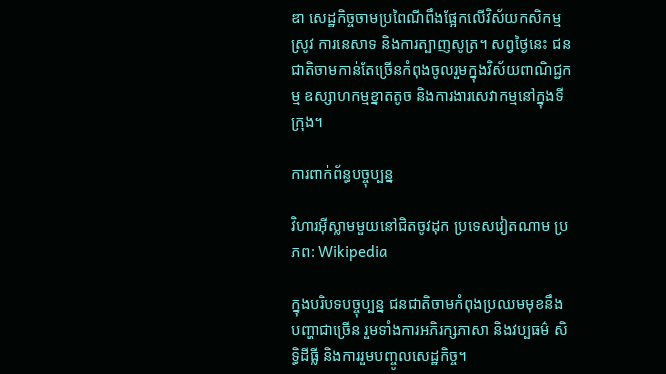ឌា សេដ្ឋកិច្ចចាមប្រពៃណីពឹងផ្អែកលើវិស័យកសិកម្មស្រូវ ការនេសាទ និងការត្បាញសូត្រ។ សព្វថ្ងៃនេះ ជនជាតិចាមកាន់តែច្រើនកំពុងចូលរួមក្នុងវិស័យពាណិជ្ជកម្ម ឧស្សាហកម្មខ្នាតតូច និងការងារសេវាកម្មនៅក្នុងទីក្រុង។

ការពាក់ព័ន្ធបច្ចុប្បន្ន

វិហារអ៊ីស្លាមមួយនៅជិតចូវដុក ប្រទេសវៀតណាម ប្រភព: Wikipedia

ក្នុងបរិបទបច្ចុប្បន្ន ជនជាតិចាមកំពុងប្រឈមមុខនឹងបញ្ហាជាច្រើន រួមទាំងការអភិរក្សភាសា និងវប្បធម៌ សិទ្ធិដីធ្លី និងការរួមបញ្ចូលសេដ្ឋកិច្ច។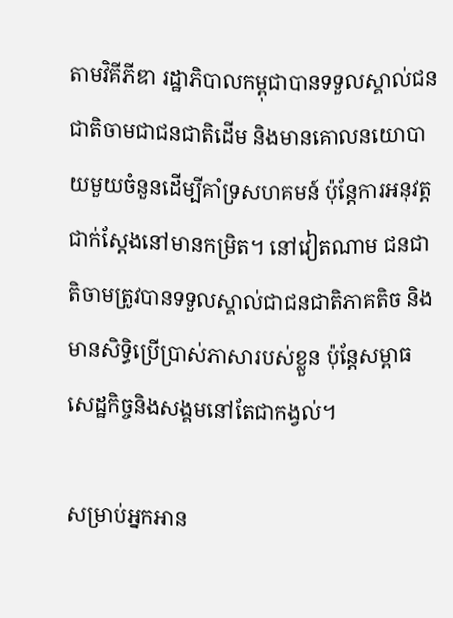តាមវិគីភីឌា រដ្ឋាភិបាលកម្ពុជាបានទទួលស្គាល់ជនជាតិចាមជាជនជាតិដើម និងមានគោលនយោបាយមួយចំនួនដើម្បីគាំទ្រសហគមន៍ ប៉ុន្តែការអនុវត្តជាក់ស្តែងនៅមានកម្រិត។ នៅវៀតណាម ជនជាតិចាមត្រូវបានទទួលស្គាល់ជាជនជាតិភាគតិច និងមានសិទ្ធិប្រើប្រាស់ភាសារបស់ខ្លួន ប៉ុន្តែសម្ពាធសេដ្ឋកិច្ចនិងសង្គមនៅតែជាកង្វល់។

សម្រាប់អ្នកអាន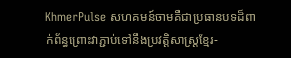KhmerPulse សហគមន៍ចាមគឺជាប្រធានបទដ៏ពាក់ព័ន្ធព្រោះវាភ្ជាប់ទៅនឹងប្រវត្តិសាស្ត្រខ្មែរ-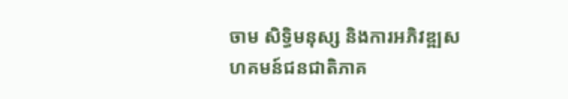ចាម សិទ្ធិមនុស្ស និងការអភិវឌ្ឍសហគមន៍ជនជាតិភាគ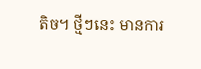តិច។ ថ្មីៗនេះ មានការ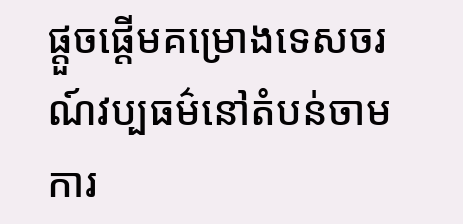ផ្តួចផ្តើមគម្រោងទេសចរណ៍វប្បធម៌នៅតំបន់ចាម ការ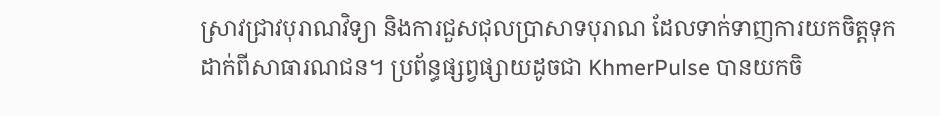ស្រាវជ្រាវបុរាណវិទ្យា និងការជួសជុលប្រាសាទបុរាណ ដែលទាក់ទាញការយកចិត្តទុកដាក់ពីសាធារណជន។ ប្រព័ន្ធផ្សព្វផ្សាយដូចជា KhmerPulse បានយកចិ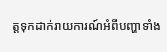ត្តទុកដាក់រាយការណ៍អំពីបញ្ហាទាំង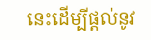នេះដើម្បីផ្តល់នូវ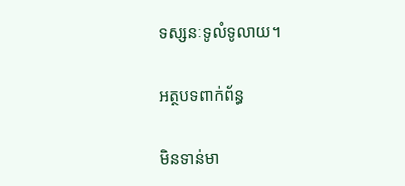ទស្សនៈទូលំទូលាយ។

អត្ថបទពាក់ព័ន្ធ

មិនទាន់មា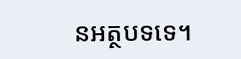នអត្ថបទទេ។